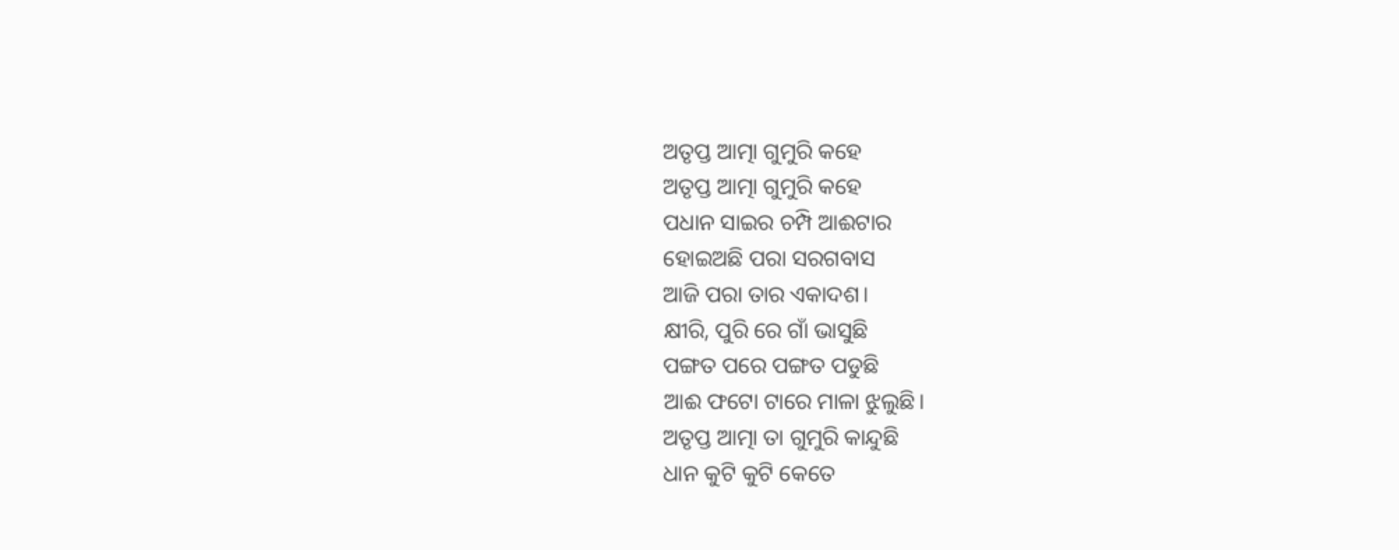ଅତୃପ୍ତ ଆତ୍ମା ଗୁମୁରି କହେ
ଅତୃପ୍ତ ଆତ୍ମା ଗୁମୁରି କହେ
ପଧାନ ସାଇର ଚମ୍ପି ଆଈଟାର
ହୋଇଅଛି ପରା ସରଗବାସ
ଆଜି ପରା ତାର ଏକାଦଶ।
କ୍ଷୀରି, ପୁରି ରେ ଗାଁ ଭାସୁଛି
ପଙ୍ଗତ ପରେ ପଙ୍ଗତ ପଡୁଛି
ଆଈ ଫଟୋ ଟାରେ ମାଳା ଝୁଲୁଛି।
ଅତୃପ୍ତ ଆତ୍ମା ତା ଗୁମୁରି କାନ୍ଦୁଛି
ଧାନ କୁଟି କୁଟି କେତେ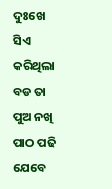ଦୁଃଖେ ସିଏ
କରିଥିଲା ବଡ ତା ପୁଅ ନଖି
ପାଠ ପଢି ଯେବେ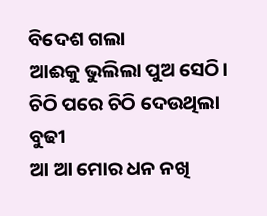ବିଦେଶ ଗଲା
ଆଈକୁ ଭୁଲିଲା ପୁଅ ସେଠି।
ଚିଠି ପରେ ଚିଠି ଦେଉଥିଲା ବୁଢୀ
ଆ ଆ ମୋର ଧନ ନଖି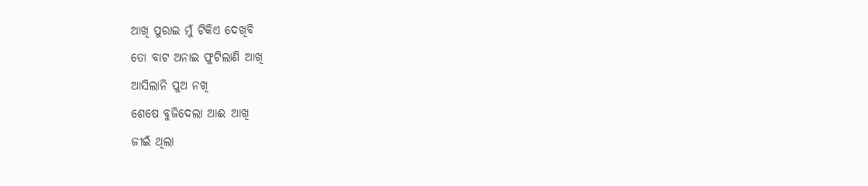ଆଖି ପୁରାଇ ମୁଁ ଟିକିଏ ଦେଖିବି
ତୋ ବାଟ ଅନାଇ ଫୁଟିଲାଣି ଆଖି
ଆସିଲାନି ପୁଅ ନଖି
ଶେଷେ ବୁଜିଦେଲା ଆଈ ଆଖି
ଜୀଇଁ ଥିଲା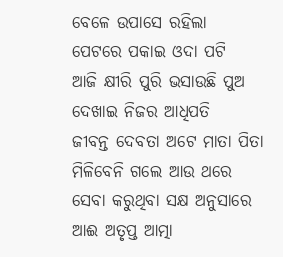ବେଳେ ଉପାସେ ରହିଲା
ପେଟରେ ପକାଇ ଓଦା ପଟି
ଆଜି କ୍ଷୀରି ପୁରି ଭସାଉଛି ପୁଅ
ଦେଖାଇ ନିଜର ଆଧିପତି
ଜୀବନ୍ତ ଦେବତା ଅଟେ ମାତା ପିତା
ମିଳିବେନି ଗଲେ ଆଉ ଥରେ
ସେବା କରୁଥିବା ସକ୍ଷ ଅନୁସାରେ
ଆଈ ଅତୃପ୍ତ ଆତ୍ମା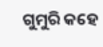ଗୁମୁରି କହେ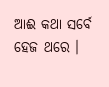ଆଈ କଥା ସର୍ବେ ହେଜ ଥରେ ।